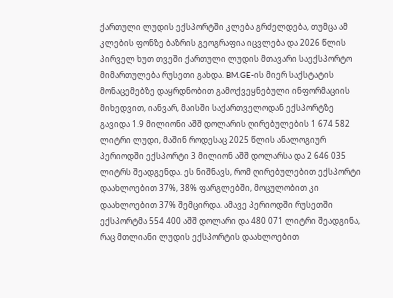ქართული ლუდის ექსპორტში კლება გრძელდება, თუმცა ამ კლების ფონზე ბაზრის გეოგრაფია იცვლება და 2026 წლის პირველ ხუთ თვეში ქართული ლუდის მთავარი საექსპორტო მიმართულება რუსეთი გახდა. BM.GE-ის მიერ საქსტატის მონაცემებზე დაყრდნობით გამოქვეყნებული ინფორმაციის მიხედვით, იანვარ, მაისში საქართველოდან ექსპორტზე გავიდა 1.9 მილიონი აშშ დოლარის ღირებულების 1 674 582 ლიტრი ლუდი, მაშინ როდესაც 2025 წლის ანალოგიურ პერიოდში ექსპორტი 3 მილიონ აშშ დოლარსა და 2 646 035 ლიტრს შეადგენდა. ეს ნიშნავს, რომ ღირებულებით ექსპორტი დაახლოებით 37%, 38% ფარგლებში, მოცულობით კი დაახლოებით 37% შემცირდა. ამავე პერიოდში რუსეთში ექსპორტმა 554 400 აშშ დოლარი და 480 071 ლიტრი შეადგინა, რაც მთლიანი ლუდის ექსპორტის დაახლოებით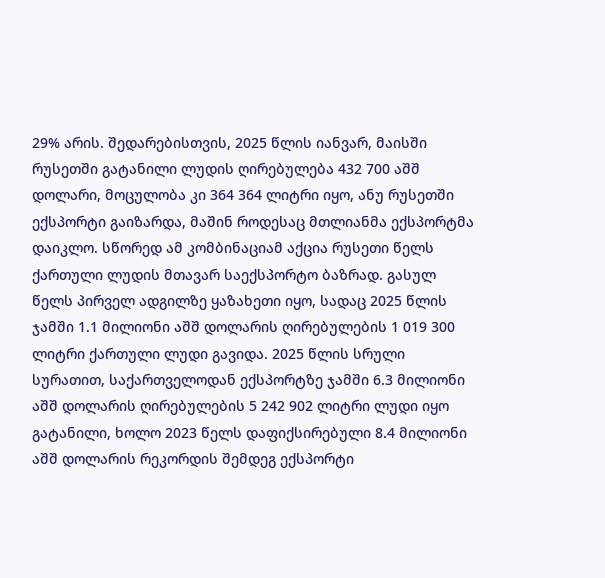29% არის. შედარებისთვის, 2025 წლის იანვარ, მაისში რუსეთში გატანილი ლუდის ღირებულება 432 700 აშშ დოლარი, მოცულობა კი 364 364 ლიტრი იყო, ანუ რუსეთში ექსპორტი გაიზარდა, მაშინ როდესაც მთლიანმა ექსპორტმა დაიკლო. სწორედ ამ კომბინაციამ აქცია რუსეთი წელს ქართული ლუდის მთავარ საექსპორტო ბაზრად. გასულ წელს პირველ ადგილზე ყაზახეთი იყო, სადაც 2025 წლის ჯამში 1.1 მილიონი აშშ დოლარის ღირებულების 1 019 300 ლიტრი ქართული ლუდი გავიდა. 2025 წლის სრული სურათით, საქართველოდან ექსპორტზე ჯამში 6.3 მილიონი აშშ დოლარის ღირებულების 5 242 902 ლიტრი ლუდი იყო გატანილი, ხოლო 2023 წელს დაფიქსირებული 8.4 მილიონი აშშ დოლარის რეკორდის შემდეგ ექსპორტი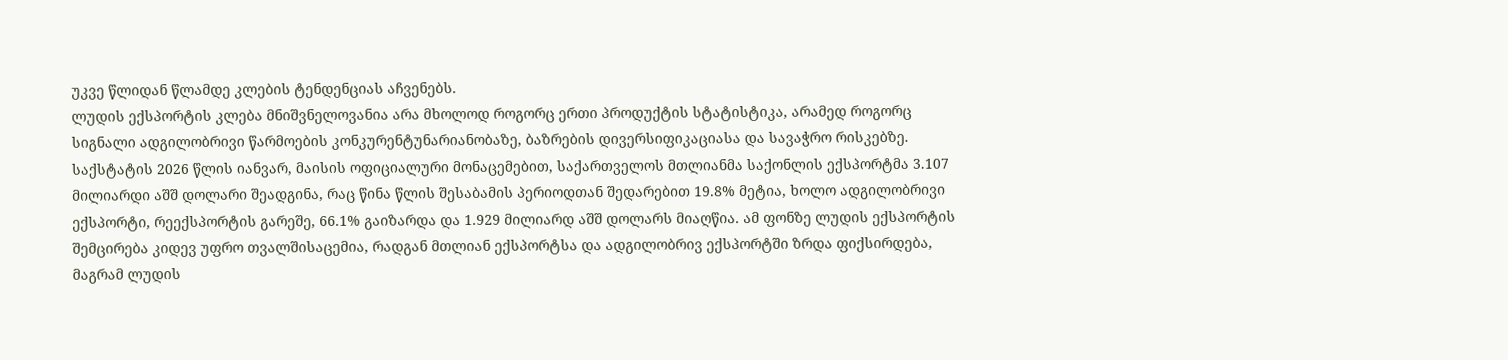უკვე წლიდან წლამდე კლების ტენდენციას აჩვენებს.
ლუდის ექსპორტის კლება მნიშვნელოვანია არა მხოლოდ როგორც ერთი პროდუქტის სტატისტიკა, არამედ როგორც სიგნალი ადგილობრივი წარმოების კონკურენტუნარიანობაზე, ბაზრების დივერსიფიკაციასა და სავაჭრო რისკებზე. საქსტატის 2026 წლის იანვარ, მაისის ოფიციალური მონაცემებით, საქართველოს მთლიანმა საქონლის ექსპორტმა 3.107 მილიარდი აშშ დოლარი შეადგინა, რაც წინა წლის შესაბამის პერიოდთან შედარებით 19.8% მეტია, ხოლო ადგილობრივი ექსპორტი, რეექსპორტის გარეშე, 66.1% გაიზარდა და 1.929 მილიარდ აშშ დოლარს მიაღწია. ამ ფონზე ლუდის ექსპორტის შემცირება კიდევ უფრო თვალშისაცემია, რადგან მთლიან ექსპორტსა და ადგილობრივ ექსპორტში ზრდა ფიქსირდება, მაგრამ ლუდის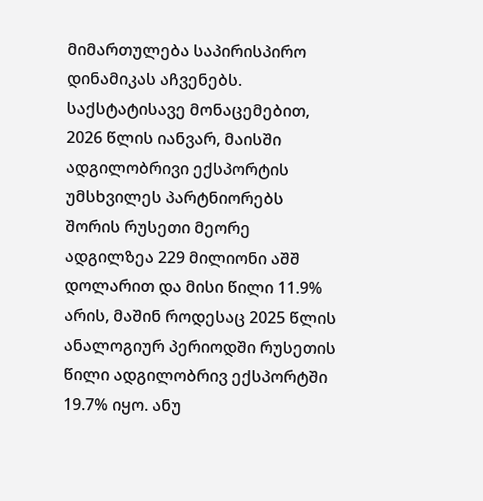მიმართულება საპირისპირო დინამიკას აჩვენებს. საქსტატისავე მონაცემებით, 2026 წლის იანვარ, მაისში ადგილობრივი ექსპორტის უმსხვილეს პარტნიორებს შორის რუსეთი მეორე ადგილზეა 229 მილიონი აშშ დოლარით და მისი წილი 11.9% არის, მაშინ როდესაც 2025 წლის ანალოგიურ პერიოდში რუსეთის წილი ადგილობრივ ექსპორტში 19.7% იყო. ანუ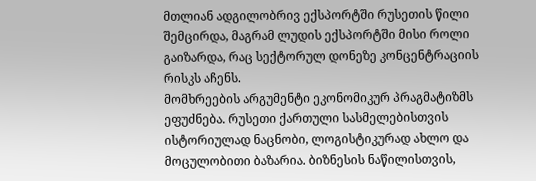მთლიან ადგილობრივ ექსპორტში რუსეთის წილი შემცირდა, მაგრამ ლუდის ექსპორტში მისი როლი გაიზარდა, რაც სექტორულ დონეზე კონცენტრაციის რისკს აჩენს.
მომხრეების არგუმენტი ეკონომიკურ პრაგმატიზმს ეფუძნება. რუსეთი ქართული სასმელებისთვის ისტორიულად ნაცნობი, ლოგისტიკურად ახლო და მოცულობითი ბაზარია. ბიზნესის ნაწილისთვის,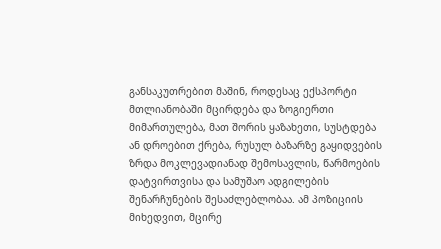განსაკუთრებით მაშინ, როდესაც ექსპორტი მთლიანობაში მცირდება და ზოგიერთი მიმართულება, მათ შორის ყაზახეთი, სუსტდება ან დროებით ქრება, რუსულ ბაზარზე გაყიდვების ზრდა მოკლევადიანად შემოსავლის, წარმოების დატვირთვისა და სამუშაო ადგილების შენარჩუნების შესაძლებლობაა. ამ პოზიციის მიხედვით, მცირე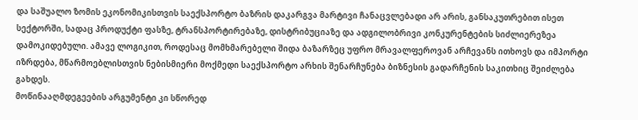და საშუალო ზომის ეკონომიკისთვის საექსპორტო ბაზრის დაკარგვა მარტივი ჩანაცვლებადი არ არის, განსაკუთრებით ისეთ სექტორში, სადაც პროდუქტი ფასზე, ტრანსპორტირებაზე, დისტრიბუციაზე და ადგილობრივი კონკურენტების სიძლიერეზეა დამოკიდებული. ამავე ლოგიკით, როდესაც მომხმარებელი შიდა ბაზარზეც უფრო მრავალფეროვან არჩევანს ითხოვს და იმპორტი იზრდება, მწარმოებლისთვის ნებისმიერი მოქმედი საექსპორტო არხის შენარჩუნება ბიზნესის გადარჩენის საკითხიც შეიძლება გახდეს.
მოწინააღმდეგეების არგუმენტი კი სწორედ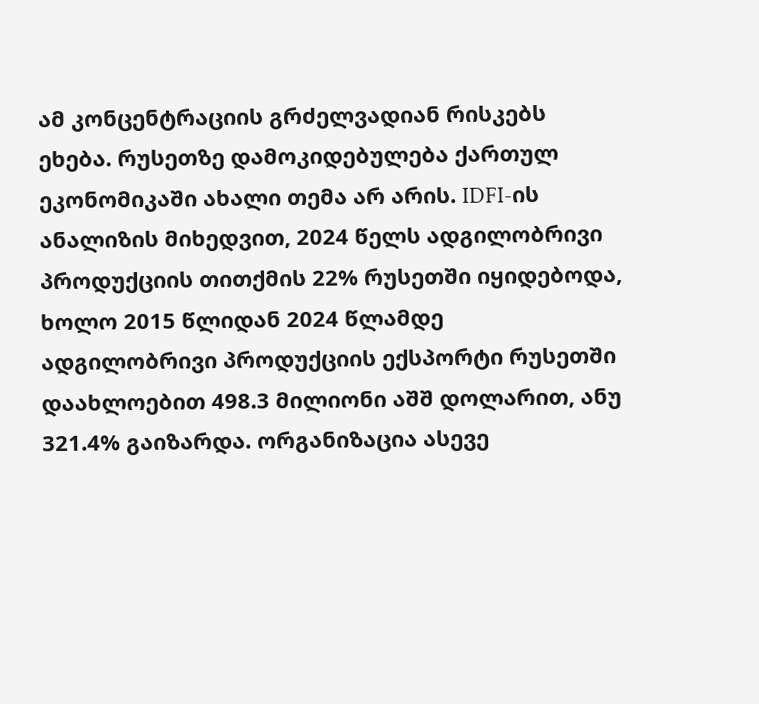ამ კონცენტრაციის გრძელვადიან რისკებს ეხება. რუსეთზე დამოკიდებულება ქართულ ეკონომიკაში ახალი თემა არ არის. IDFI-ის ანალიზის მიხედვით, 2024 წელს ადგილობრივი პროდუქციის თითქმის 22% რუსეთში იყიდებოდა, ხოლო 2015 წლიდან 2024 წლამდე ადგილობრივი პროდუქციის ექსპორტი რუსეთში დაახლოებით 498.3 მილიონი აშშ დოლარით, ანუ 321.4% გაიზარდა. ორგანიზაცია ასევე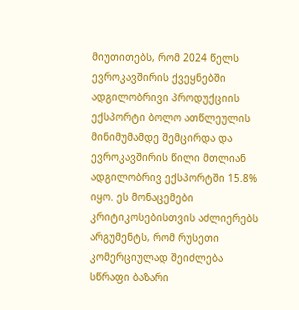მიუთითებს, რომ 2024 წელს ევროკავშირის ქვეყნებში ადგილობრივი პროდუქციის ექსპორტი ბოლო ათწლეულის მინიმუმამდე შემცირდა და ევროკავშირის წილი მთლიან ადგილობრივ ექსპორტში 15.8% იყო. ეს მონაცემები კრიტიკოსებისთვის აძლიერებს არგუმენტს, რომ რუსეთი კომერციულად შეიძლება სწრაფი ბაზარი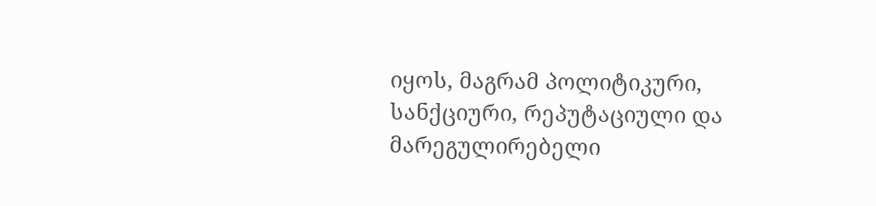იყოს, მაგრამ პოლიტიკური, სანქციური, რეპუტაციული და მარეგულირებელი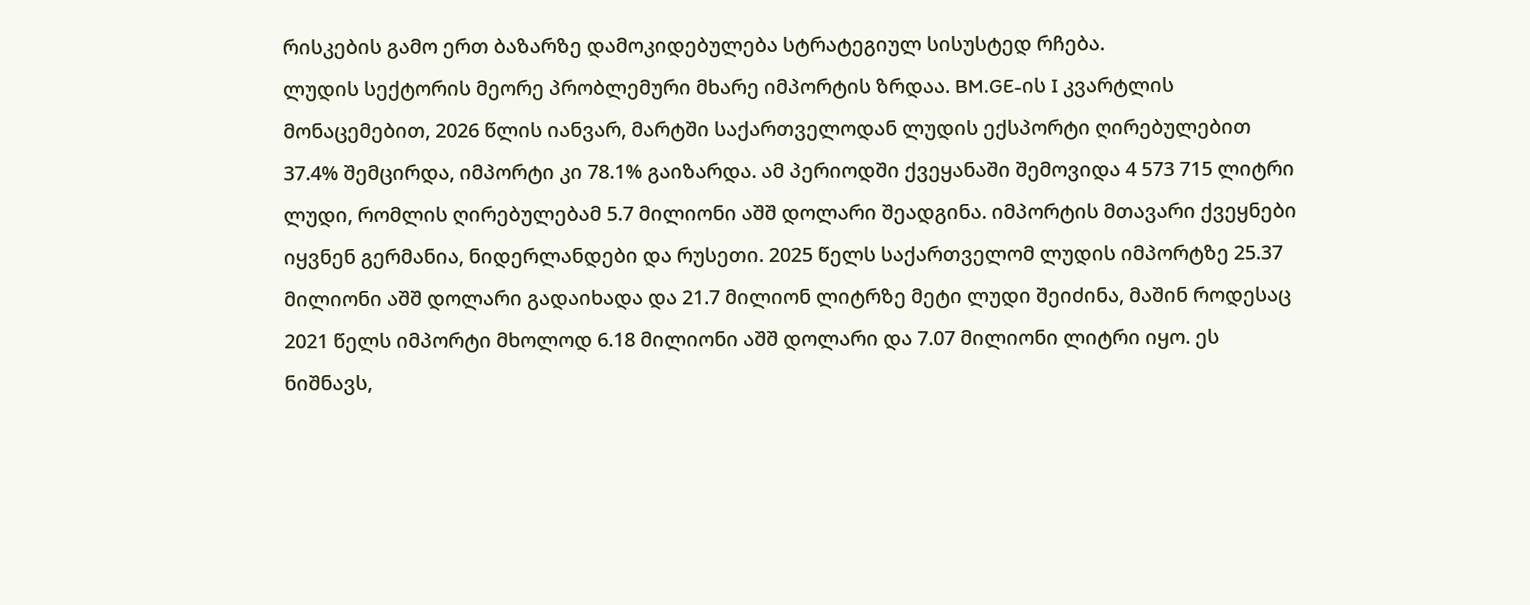რისკების გამო ერთ ბაზარზე დამოკიდებულება სტრატეგიულ სისუსტედ რჩება.
ლუდის სექტორის მეორე პრობლემური მხარე იმპორტის ზრდაა. BM.GE-ის I კვარტლის მონაცემებით, 2026 წლის იანვარ, მარტში საქართველოდან ლუდის ექსპორტი ღირებულებით 37.4% შემცირდა, იმპორტი კი 78.1% გაიზარდა. ამ პერიოდში ქვეყანაში შემოვიდა 4 573 715 ლიტრი ლუდი, რომლის ღირებულებამ 5.7 მილიონი აშშ დოლარი შეადგინა. იმპორტის მთავარი ქვეყნები იყვნენ გერმანია, ნიდერლანდები და რუსეთი. 2025 წელს საქართველომ ლუდის იმპორტზე 25.37 მილიონი აშშ დოლარი გადაიხადა და 21.7 მილიონ ლიტრზე მეტი ლუდი შეიძინა, მაშინ როდესაც 2021 წელს იმპორტი მხოლოდ 6.18 მილიონი აშშ დოლარი და 7.07 მილიონი ლიტრი იყო. ეს ნიშნავს,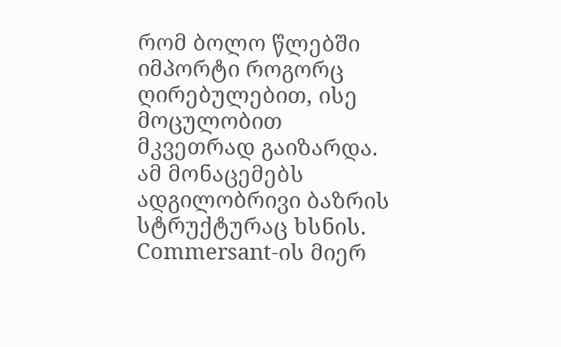რომ ბოლო წლებში იმპორტი როგორც ღირებულებით, ისე მოცულობით მკვეთრად გაიზარდა.
ამ მონაცემებს ადგილობრივი ბაზრის სტრუქტურაც ხსნის. Commersant-ის მიერ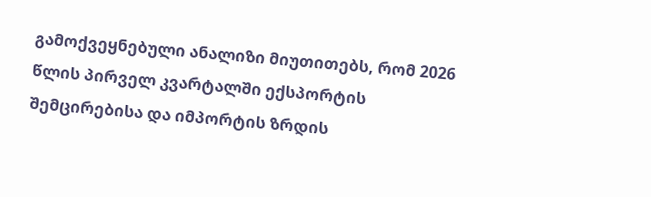გამოქვეყნებული ანალიზი მიუთითებს, რომ 2026 წლის პირველ კვარტალში ექსპორტის შემცირებისა და იმპორტის ზრდის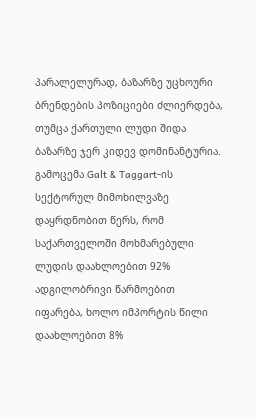პარალელურად, ბაზარზე უცხოური ბრენდების პოზიციები ძლიერდება, თუმცა ქართული ლუდი შიდა ბაზარზე ჯერ კიდევ დომინანტურია. გამოცემა Galt & Taggart-ის სექტორულ მიმოხილვაზე დაყრდნობით წერს, რომ საქართველოში მოხმარებული ლუდის დაახლოებით 92% ადგილობრივი წარმოებით იფარება, ხოლო იმპორტის წილი დაახლოებით 8%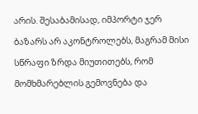არის. შესაბამისად, იმპორტი ჯერ ბაზარს არ აკონტროლებს, მაგრამ მისი სწრაფი ზრდა მიუთითებს, რომ მომხმარებლის გემოვნება და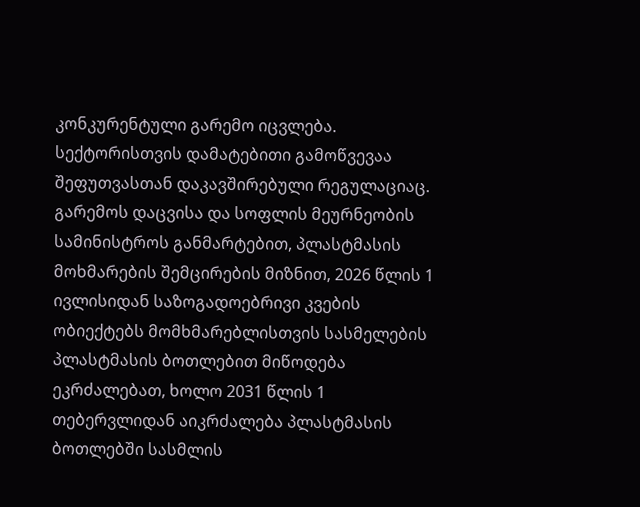კონკურენტული გარემო იცვლება.
სექტორისთვის დამატებითი გამოწვევაა შეფუთვასთან დაკავშირებული რეგულაციაც. გარემოს დაცვისა და სოფლის მეურნეობის სამინისტროს განმარტებით, პლასტმასის მოხმარების შემცირების მიზნით, 2026 წლის 1 ივლისიდან საზოგადოებრივი კვების ობიექტებს მომხმარებლისთვის სასმელების პლასტმასის ბოთლებით მიწოდება ეკრძალებათ, ხოლო 2031 წლის 1 თებერვლიდან აიკრძალება პლასტმასის ბოთლებში სასმლის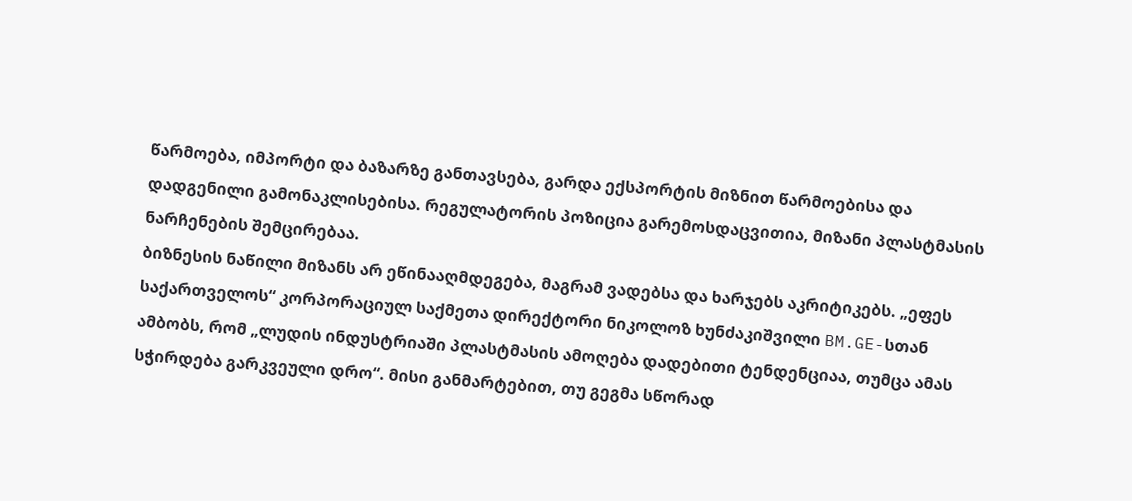წარმოება, იმპორტი და ბაზარზე განთავსება, გარდა ექსპორტის მიზნით წარმოებისა და დადგენილი გამონაკლისებისა. რეგულატორის პოზიცია გარემოსდაცვითია, მიზანი პლასტმასის ნარჩენების შემცირებაა.
ბიზნესის ნაწილი მიზანს არ ეწინააღმდეგება, მაგრამ ვადებსა და ხარჯებს აკრიტიკებს. „ეფეს საქართველოს“ კორპორაციულ საქმეთა დირექტორი ნიკოლოზ ხუნძაკიშვილი BM.GE-სთან ამბობს, რომ „ლუდის ინდუსტრიაში პლასტმასის ამოღება დადებითი ტენდენციაა, თუმცა ამას სჭირდება გარკვეული დრო“. მისი განმარტებით, თუ გეგმა სწორად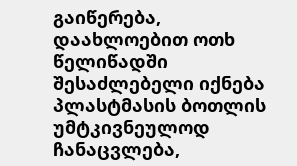გაიწერება, დაახლოებით ოთხ წელიწადში შესაძლებელი იქნება პლასტმასის ბოთლის უმტკივნეულოდ ჩანაცვლება,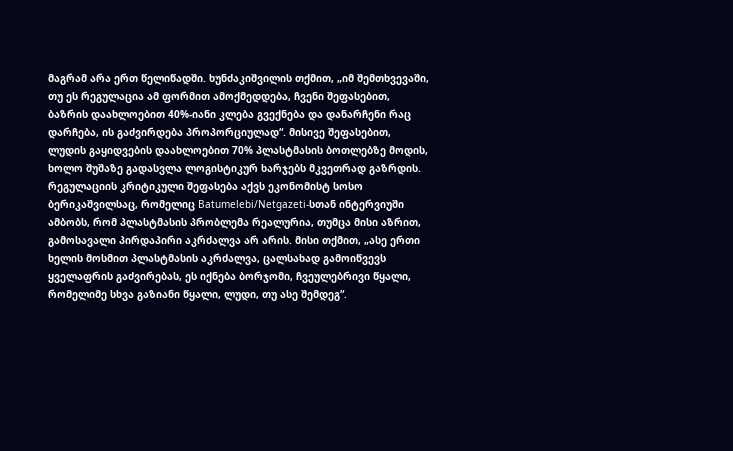მაგრამ არა ერთ წელიწადში. ხუნძაკიშვილის თქმით, „იმ შემთხვევაში, თუ ეს რეგულაცია ამ ფორმით ამოქმედდება, ჩვენი შეფასებით, ბაზრის დაახლოებით 40%-იანი კლება გვექნება და დანარჩენი რაც დარჩება, ის გაძვირდება პროპორციულად“. მისივე შეფასებით, ლუდის გაყიდვების დაახლოებით 70% პლასტმასის ბოთლებზე მოდის, ხოლო შუშაზე გადასვლა ლოგისტიკურ ხარჯებს მკვეთრად გაზრდის.
რეგულაციის კრიტიკული შეფასება აქვს ეკონომისტ სოსო ბერიკაშვილსაც, რომელიც Batumelebi/Netgazeti-სთან ინტერვიუში ამბობს, რომ პლასტმასის პრობლემა რეალურია, თუმცა მისი აზრით, გამოსავალი პირდაპირი აკრძალვა არ არის. მისი თქმით, „ასე ერთი ხელის მოსმით პლასტმასის აკრძალვა, ცალსახად გამოიწვევს ყველაფრის გაძვირებას, ეს იქნება ბორჯომი, ჩვეულებრივი წყალი, რომელიმე სხვა გაზიანი წყალი, ლუდი, თუ ასე შემდეგ“.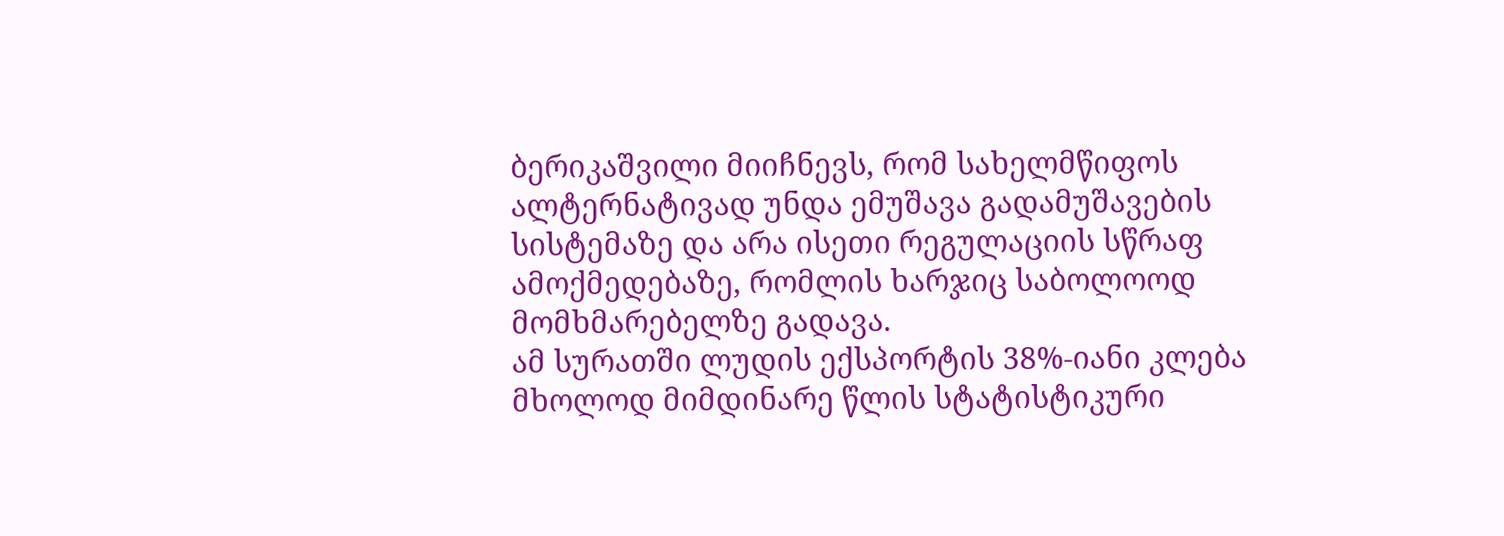ბერიკაშვილი მიიჩნევს, რომ სახელმწიფოს ალტერნატივად უნდა ემუშავა გადამუშავების სისტემაზე და არა ისეთი რეგულაციის სწრაფ ამოქმედებაზე, რომლის ხარჯიც საბოლოოდ მომხმარებელზე გადავა.
ამ სურათში ლუდის ექსპორტის 38%-იანი კლება მხოლოდ მიმდინარე წლის სტატისტიკური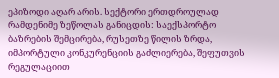ეპიზოდი აღარ არის. სექტორი ერთდროულად რამდენიმე ზეწოლას განიცდის: საექსპორტო ბაზრების შემცირება, რუსეთზე წილის ზრდა, იმპორტული კონკურენციის გაძლიერება, შეფუთვის რეგულაციით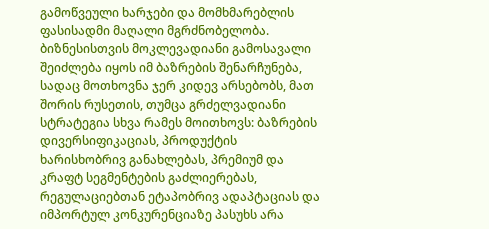გამოწვეული ხარჯები და მომხმარებლის ფასისადმი მაღალი მგრძნობელობა. ბიზნესისთვის მოკლევადიანი გამოსავალი შეიძლება იყოს იმ ბაზრების შენარჩუნება, სადაც მოთხოვნა ჯერ კიდევ არსებობს, მათ შორის რუსეთის, თუმცა გრძელვადიანი სტრატეგია სხვა რამეს მოითხოვს: ბაზრების დივერსიფიკაციას, პროდუქტის ხარისხობრივ განახლებას, პრემიუმ და კრაფტ სეგმენტების გაძლიერებას, რეგულაციებთან ეტაპობრივ ადაპტაციას და იმპორტულ კონკურენციაზე პასუხს არა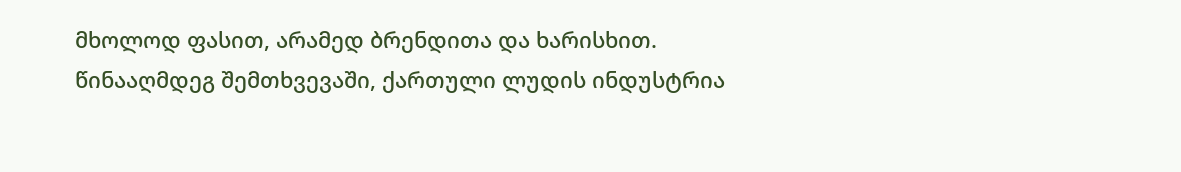მხოლოდ ფასით, არამედ ბრენდითა და ხარისხით. წინააღმდეგ შემთხვევაში, ქართული ლუდის ინდუსტრია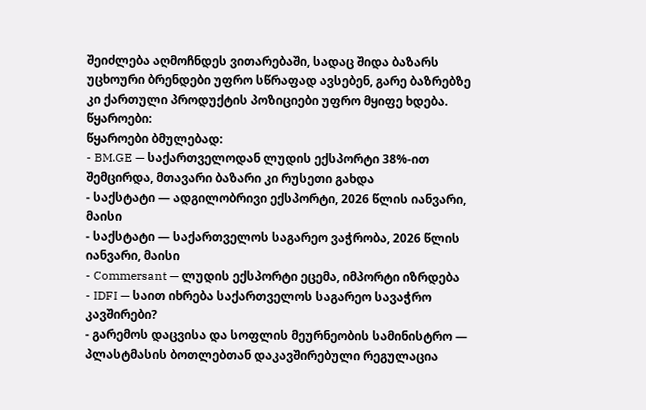შეიძლება აღმოჩნდეს ვითარებაში, სადაც შიდა ბაზარს უცხოური ბრენდები უფრო სწრაფად ავსებენ, გარე ბაზრებზე კი ქართული პროდუქტის პოზიციები უფრო მყიფე ხდება.
წყაროები:
წყაროები ბმულებად:
- BM.GE — საქართველოდან ლუდის ექსპორტი 38%-ით შემცირდა, მთავარი ბაზარი კი რუსეთი გახდა
- საქსტატი — ადგილობრივი ექსპორტი, 2026 წლის იანვარი, მაისი
- საქსტატი — საქართველოს საგარეო ვაჭრობა, 2026 წლის იანვარი, მაისი
- Commersant — ლუდის ექსპორტი ეცემა, იმპორტი იზრდება
- IDFI — საით იხრება საქართველოს საგარეო სავაჭრო კავშირები?
- გარემოს დაცვისა და სოფლის მეურნეობის სამინისტრო — პლასტმასის ბოთლებთან დაკავშირებული რეგულაცია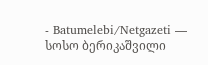- Batumelebi/Netgazeti — სოსო ბერიკაშვილი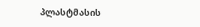პლასტმასის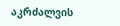აკრძალვის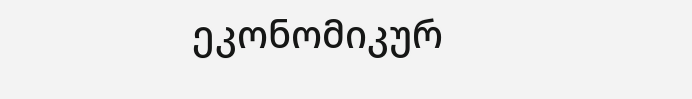ეკონომიკურ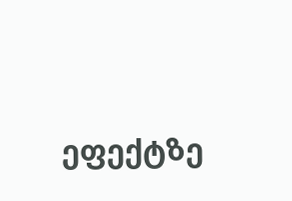ეფექტზე